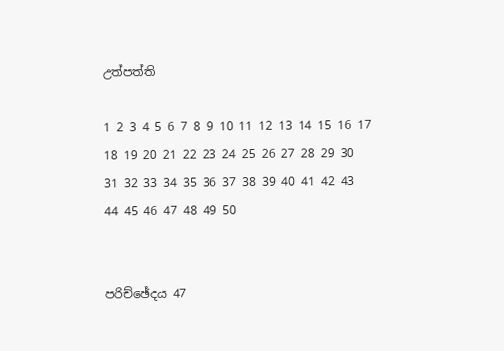උත්පත්ති

1 2 3 4 5 6 7 8 9 10 11 12 13 14 15 16 17 18 19 20 21 22 23 24 25 26 27 28 29 30 31 32 33 34 35 36 37 38 39 40 41 42 43 44 45 46 47 48 49 50


පරිච්ඡේදය 47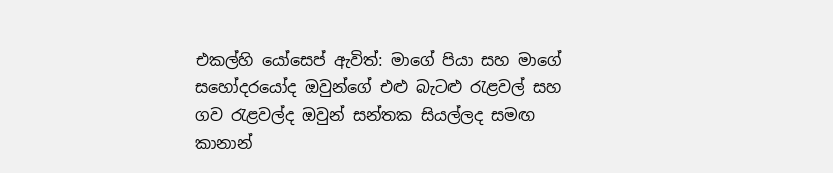එකල්හි යෝසෙප් ඇවිත්: මාගේ පියා සහ මාගේ සහෝදරයෝද ඔවුන්ගේ එළු බැටළු රැළවල් සහ ගව රැළවල්ද ඔවුන් සන්තක සියල්ලද සමඟ කානාන්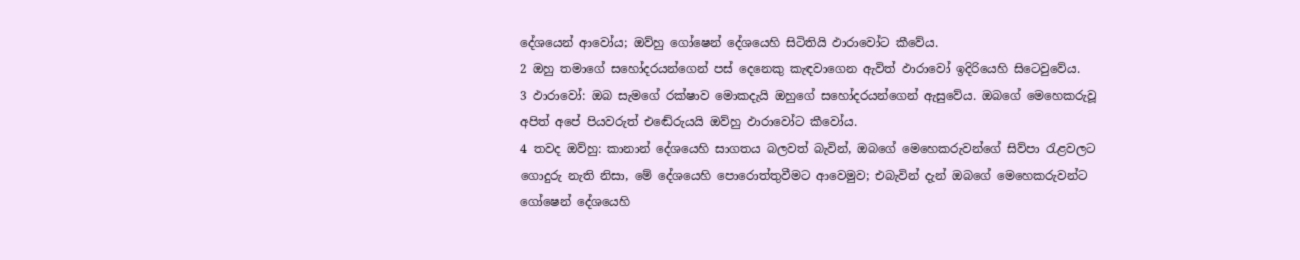දේශයෙන් ආවෝය; ඔව්හු ගෝෂෙන් දේශයෙහි සිටිතියි ඵාරාවෝට කීවේය.
2 ඔහු තමාගේ සහෝදරයන්ගෙන් පස් දෙනෙකු කැඳවාගෙන ඇවිත් ඵාරාවෝ ඉදිරියෙහි සිටෙවුවේය.
3 ඵාරාවෝ: ඔබ සැමගේ රක්ෂාව මොකදැයි ඔහුගේ සහෝදරයන්ගෙන් ඇසුවේය. ඔබගේ මෙහෙකරුවූ අපිත් අපේ පියවරුත් එඬේරුයයි ඔව්හු ඵාරාවෝට කීවෝය.
4 තවද ඔව්හු: කානාන් දේශයෙහි සාගතය බලවත් බැවින්, ඔබගේ මෙහෙකරුවන්ගේ සිව්පා රැළවලට ගොදුරු නැති නිසා, මේ දේශයෙහි පොරොත්තුවීමට ආවෙමුව; එබැවින් දැන් ඔබගේ මෙහෙකරුවන්ට ගෝෂෙන් දේශයෙහි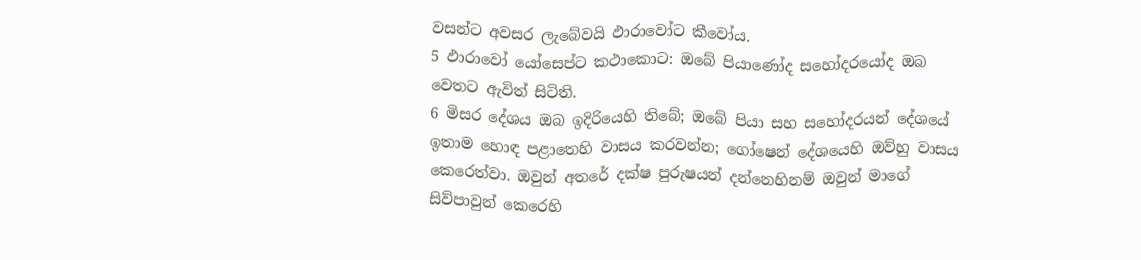වසන්ට අවසර ලැබේවයි ඵාරාවෝට කීවෝය.
5 ඵාරාවෝ යෝසෙප්ට කථාකොට: ඔබේ පියාණෝද සහෝදරයෝද ඔබ වෙතට ඇවිත් සිටිති.
6 මිසර දේශය ඔබ ඉදිරියෙහි තිබේ; ඔබේ පියා සහ සහෝදරයන් දේශයේ ඉතාම හොඳ පළාතෙහි වාසය කරවන්න; ගෝෂෙන් දේශයෙහි ඔව්හු වාසය කෙරෙත්වා. ඔවුන් අතරේ දක්ෂ පුරුෂයන් දන්නෙහිනම් ඔවුන් මාගේ සිව්පාවුන් කෙරෙහි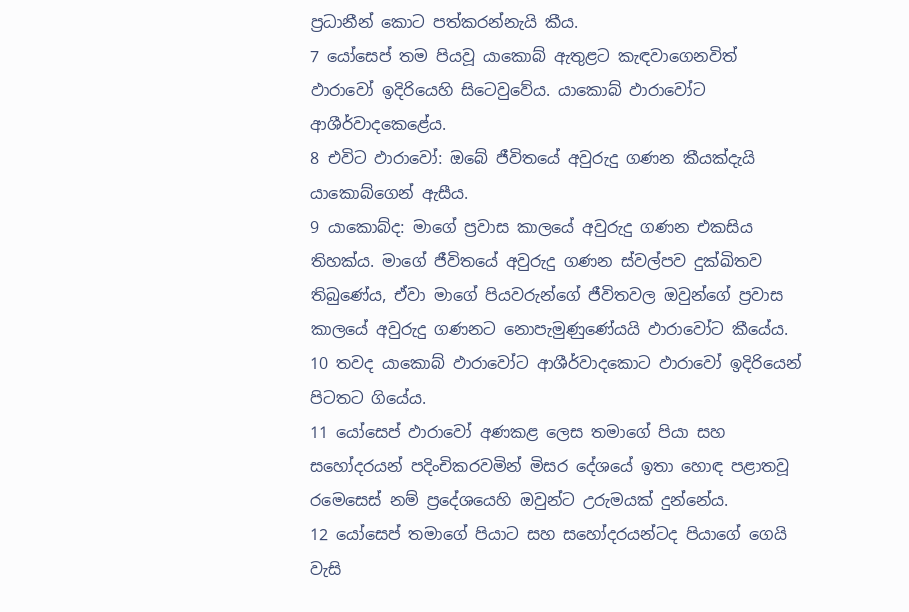ප්‍රධානීන් කොට පත්කරන්නැයි කීය.
7 යෝසෙප් තම පියවූ යාකොබ් ඇතුළට කැඳවාගෙනවිත් ඵාරාවෝ ඉදිරියෙහි සිටෙවුවේය. යාකොබ් ඵාරාවෝට ආශීර්වාදකෙළේය.
8 එවිට ඵාරාවෝ: ඔබේ ජීවිතයේ අවුරුදු ගණන කීයක්දැයි යාකොබ්ගෙන් ඇසීය.
9 යාකොබ්ද: මාගේ ප්‍රවාස කාලයේ අවුරුදු ගණන එකසිය තිහක්ය. මාගේ ජීවිතයේ අවුරුදු ගණන ස්වල්පව දුක්ඛිතව තිබුණේය, ඒවා මාගේ පියවරුන්ගේ ජීවිතවල ඔවුන්ගේ ප්‍රවාස කාලයේ අවුරුදු ගණනට නොපැමුණුණේයයි ඵාරාවෝට කීයේය.
10 තවද යාකොබ් ඵාරාවෝට ආශීර්වාදකොට ඵාරාවෝ ඉදිරියෙන් පිටතට ගියේය.
11 යෝසෙප් ඵාරාවෝ අණකළ ලෙස තමාගේ පියා සහ සහෝදරයන් පදිංචිකරවමින් මිසර දේශයේ ඉතා හොඳ පළාතවූ රමෙසෙස් නම් ප්‍රදේශයෙහි ඔවුන්ට උරුමයක් දුන්නේය.
12 යෝසෙප් තමාගේ පියාට සහ සහෝදරයන්ටද පියාගේ ගෙයි වැසි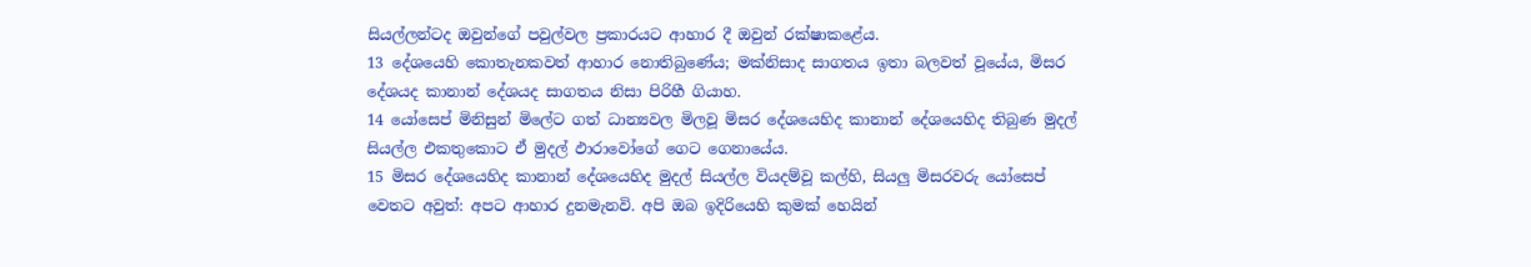සියල්ලන්ටද ඔවුන්ගේ පවුල්වල ප්‍රකාරයට ආහාර දී ඔවුන් රක්ෂාකළේය.
13 දේශයෙහි කොතැනකවත් ආහාර නොතිබුණේය; මක්නිසාද සාගතය ඉතා බලවත් වූයේය, මිසර දේශයද කානාන් දේශයද සාගතය නිසා පිරිහී ගියාහ.
14 යෝසෙප් මිනිසුන් මිලේට ගත් ධාන්‍යවල මිලවූ මිසර දේශයෙහිද කානාන් දේශයෙහිද තිබුණ මුදල් සියල්ල එකතුකොට ඒ මුදල් ඵාරාවෝගේ ගෙට ගෙනායේය.
15 මිසර දේශයෙහිද කානාන් දේශයෙහිද මුදල් සියල්ල වියදම්වූ කල්හි, සියලු මිසරවරු යෝසෙප් වෙතට අවුත්: අපට ආහාර දුනමැනවි. අපි ඔබ ඉදිරියෙහි කුමක් හෙයින්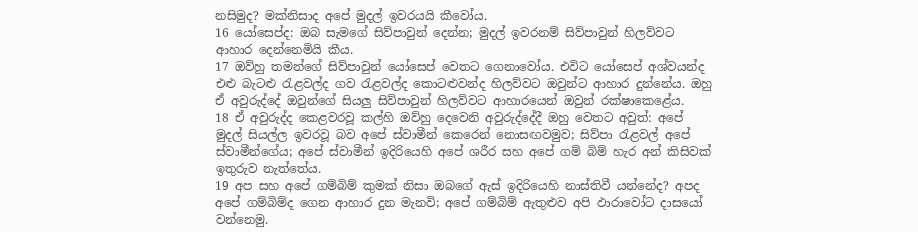නසිමුද? මක්නිසාද අපේ මුදල් ඉවරයයි කීවෝය.
16 යෝසෙප්ද: ඔබ සැමගේ සිව්පාවුන් දෙන්න; මුදල් ඉවරනම් සිව්පාවුන් හිලව්වට ආහාර දෙන්නෙමියි කීය.
17 ඔව්හු තමන්ගේ සිව්පාවුන් යෝසෙප් වෙතට ගෙනාවෝය. එවිට යෝසෙප් අශ්වයන්ද එළු බැටළු රැළවල්ද ගව රැළවල්ද කොටළුවන්ද හිලව්වට ඔවුන්ට ආහාර දුන්නේය. ඔහු ඒ අවුරුද්දේ ඔවුන්ගේ සියලු සිව්පාවුන් හිලව්වට ආහාරයෙන් ඔවුන් රක්ෂාකෙළේය.
18 ඒ අවුරුද්ද කෙළවරවූ කල්හි ඔව්හු දෙවෙනි අවුරුද්දේදී ඔහු වෙතට අවුත්: අපේ මුදල් සියල්ල ඉවරවූ බව අපේ ස්වාමීන් කෙරෙන් නොසඟවමුව; සිව්පා රැළවල් අපේ ස්වාමීන්ගේය; අපේ ස්වාමීන් ඉදිරියෙහි අපේ ශරීර සහ අපේ ගම් බිම් හැර අන් කිසිවක් ඉතුරුව නැත්තේය.
19 අප සහ අපේ ගම්බිම් කුමක් නිසා ඔබගේ ඇස් ඉදිරියෙහි නාස්තිවී යන්නේද? අපද අපේ ගම්බිම්ද ගෙන ආහාර දුන මැනවි; අපේ ගම්බිම් ඇතුළුව අපි ඵාරාවෝට දාසයෝ වන්නෙමු.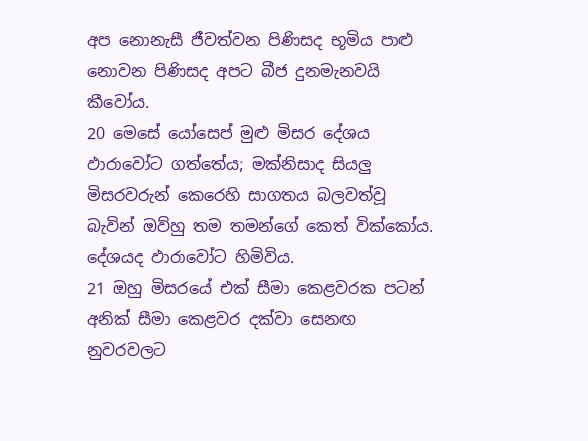අප නොනැසී ජීවත්වන පිණිසද භූමිය පාළු නොවන පිණිසද අපට බීජ දුනමැනවයි කීවෝය.
20 මෙසේ යෝසෙප් මුළු මිසර දේශය ඵාරාවෝට ගත්තේය; මක්නිසාද සියලු මිසරවරුන් කෙරෙහි සාගතය බලවත්වූ බැවින් ඔව්හු තම තමන්ගේ කෙත් වික්කෝය. දේශයද ඵාරාවෝට හිමිවිය.
21 ඔහු මිසරයේ එක් සීමා කෙළවරක පටන් අනික් සීමා කෙළවර දක්වා සෙනඟ නුවරවලට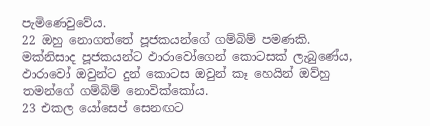පැමිණෙවුවේය.
22 ඔහු නොගත්තේ පූජකයන්ගේ ගම්බිම් පමණකි. මක්නිසාද පූජකයන්ට ඵාරාවෝගෙන් කොටසක් ලැබුණේය, ඵාරාවෝ ඔවුන්ට දුන් කොටස ඔවුන් කෑ හෙයින් ඔව්හු තමන්ගේ ගම්බිම් නොවික්කෝය.
23 එකල යෝසෙප් සෙනඟට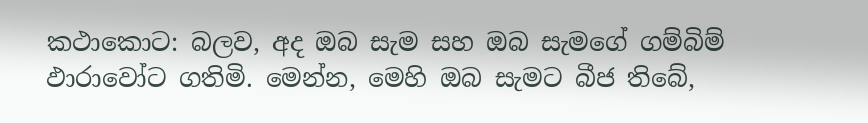කථාකොට: බලව, අද ඔබ සැම සහ ඔබ සැමගේ ගම්බිම් ඵාරාවෝට ගතිමි. මෙන්න, මෙහි ඔබ සැමට බීජ තිබේ,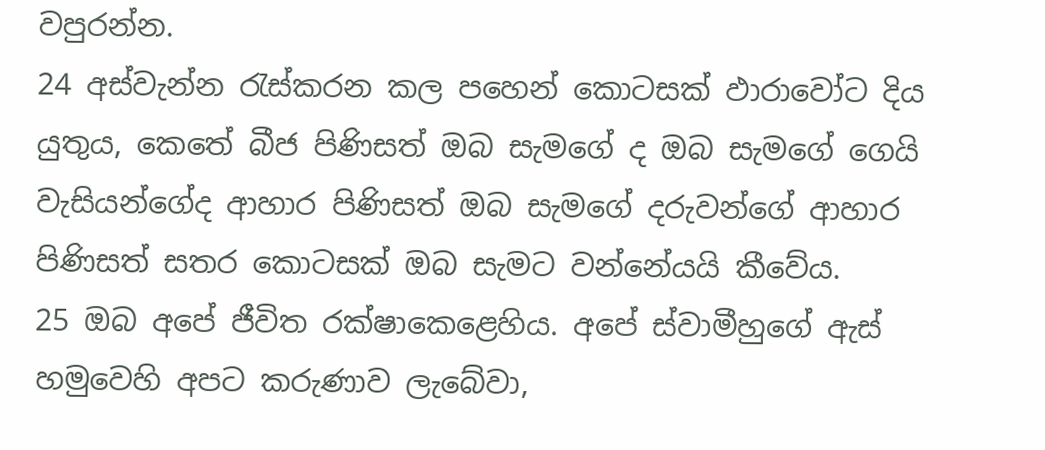වපුරන්න.
24 අස්වැන්න රැස්කරන කල පහෙන් කොටසක් ඵාරාවෝට දිය යුතුය, කෙතේ බීජ පිණිසත් ඔබ සැමගේ ද ඔබ සැමගේ ගෙයි වැසියන්ගේද ආහාර පිණිසත් ඔබ සැමගේ දරුවන්ගේ ආහාර පිණිසත් සතර කොටසක් ඔබ සැමට වන්නේයයි කීවේය.
25 ඔබ අපේ ජීවිත රක්ෂාකෙළෙහිය. අපේ ස්වාමීහුගේ ඇස් හමුවෙහි අපට කරුණාව ලැබේවා,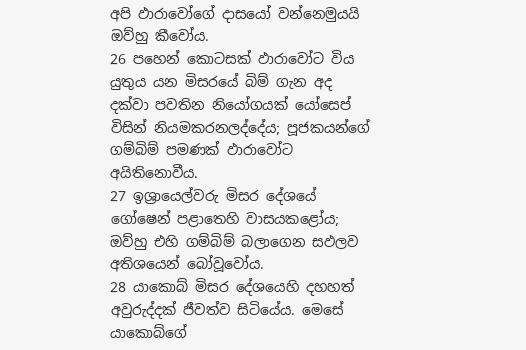අපි ඵාරාවෝගේ දාසයෝ වන්නෙමුයයි ඔව්හු කීවෝය.
26 පහෙන් කොටසක් ඵාරාවෝට විය යුතුය යන මිසරයේ බිම් ගැන අද දක්වා පවතින නියෝගයක් යෝසෙප් විසින් නියමකරනලද්දේය; පූජකයන්ගේ ගම්බිම් පමණක් ඵාරාවෝට අයිතිනොවීය.
27 ඉශ්‍රායෙල්වරු මිසර දේශයේ ගෝෂෙන් පළාතෙහි වාසයකළෝය; ඔව්හු එහි ගම්බිම් බලාගෙන සඵලව අතිශයෙන් බෝවූවෝය.
28 යාකොබ් මිසර දේශයෙහි දහහත් අවුරුද්දක් ජීවත්ව සිටියේය. මෙසේ යාකොබ්ගේ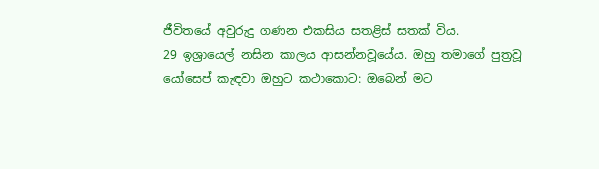ජීවිතයේ අවුරුදු ගණන එකසිය සතළිස් සතක් විය.
29 ඉශ්‍රායෙල් නසින කාලය ආසන්නවූයේය. ඔහු තමාගේ පුත්‍රවූ යෝසෙප් කැඳවා ඔහුට කථාකොට: ඔබෙන් මට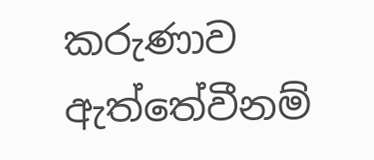කරුණාව ඇත්තේවීනම්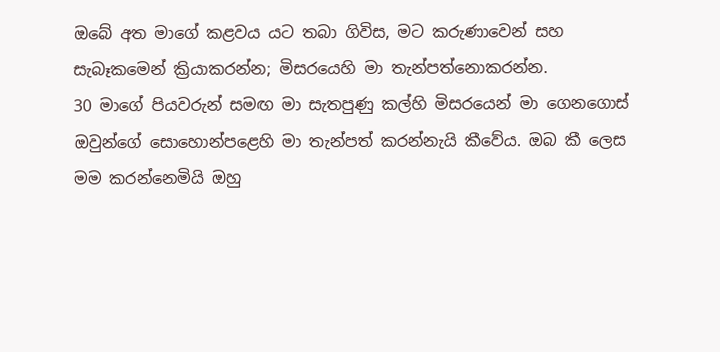ඔබේ අත මාගේ කළවය යට තබා ගිවිස, මට කරුණාවෙන් සහ සැබෑකමෙන් ක්‍රියාකරන්න; මිසරයෙහි මා තැන්පත්නොකරන්න.
30 මාගේ පියවරුන් සමඟ මා සැතපුණු කල්හි මිසරයෙන් මා ගෙනගොස් ඔවුන්ගේ සොහොන්පළෙහි මා තැන්පත් කරන්නැයි කීවේය. ඔබ කී ලෙස මම කරන්නෙමියි ඔහු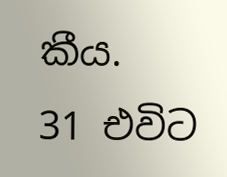කීය.
31 එවිට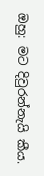ඔහු: මට දිවුරන්නැයි කීය.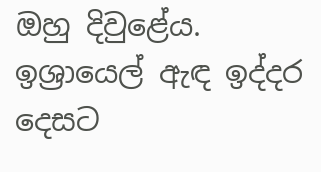ඔහු දිවුළේය. ඉශ්‍රායෙල් ඇඳ ඉද්දර දෙසට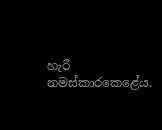හැරී නමස්කාරකෙළේය.